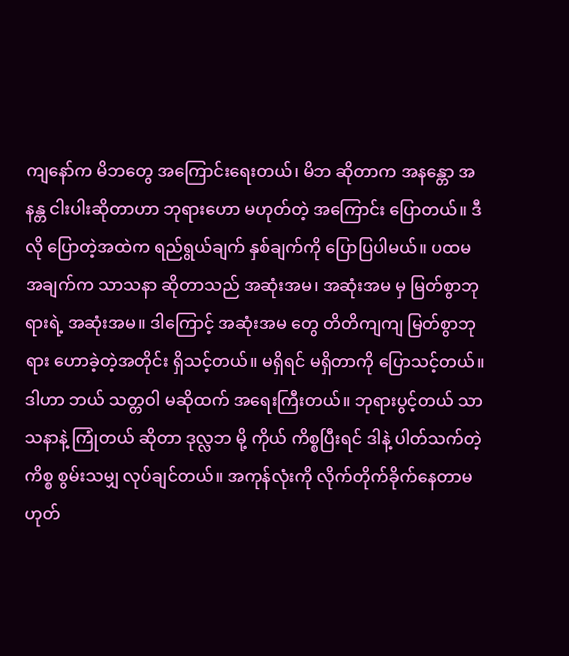ကျနော်က မိဘတွေ အကြောင်းရေးတယ်၊ မိဘ ဆိုတာက အနန္တော အနန္တ ငါးပါးဆိုတာဟာ ဘုရားဟော မဟုတ်တဲ့ အကြောင်း ပြောတယ်။ ဒီလို ပြောတဲ့အထဲက ရည်ရွယ်ချက် နှစ်ချက်ကို ပြောပြပါမယ်။ ပထမ အချက်က သာသနာ ဆိုတာသည် အဆုံးအမ၊ အဆုံးအမ မှ မြတ်စွာဘုရားရဲ့ အဆုံးအမ။ ဒါကြောင့် အဆုံးအမ တွေ တိတိကျကျ မြတ်စွာဘုရား ဟောခဲ့တဲ့အတိုင်း ရှိသင့်တယ်။ မရှိရင် မရှိတာကို ပြောသင့်တယ်။ ဒါဟာ ဘယ် သတ္တဝါ မဆိုထက် အရေးကြီးတယ်။ ဘုရားပွင့်တယ် သာသနာနဲ့ ကြုံတယ် ဆိုတာ ဒုလ္လဘ မို့ ကိုယ် ကိစ္စပြီးရင် ဒါနဲ့ ပါတ်သက်တဲ့ ကိစ္စ စွမ်းသမျှ လုပ်ချင်တယ်။ အကုန်လုံးကို လိုက်တိုက်ခိုက်နေတာမဟုတ်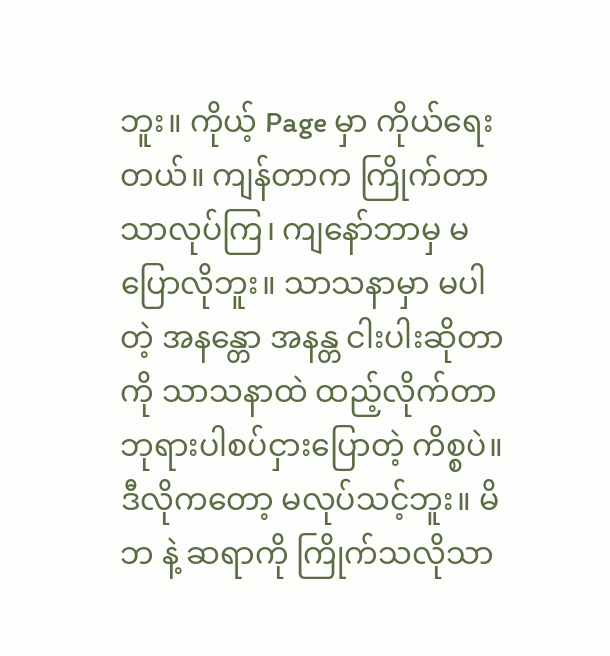ဘူး။ ကိုယ့် Page မှာ ကိုယ်ရေးတယ်။ ကျန်တာက ကြိုက်တာ သာလုပ်ကြ၊ ကျနော်ဘာမှ မပြောလိုဘူး။ သာသနာမှာ မပါတဲ့ အနန္တော အနန္တ ငါးပါးဆိုတာ ကို သာသနာထဲ ထည့်လိုက်တာ ဘုရားပါစပ်ငှားပြောတဲ့ ကိစ္စပဲ။ ဒီလိုကတော့ မလုပ်သင့်ဘူး။ မိဘ နဲ့ ဆရာကို ကြိုက်သလိုသာ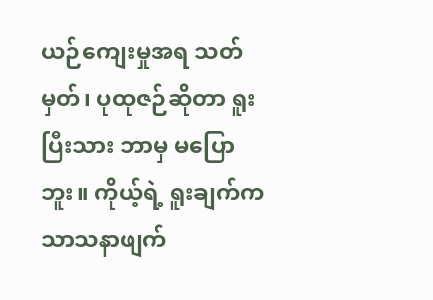ယဉ်ကျေးမှုအရ သတ်မှတ်၊ ပုထုဇဉ်ဆိုတာ ရူးပြီးသား ဘာမှ မပြောဘူး။ ကိုယ့်ရဲ့ ရူးချက်က သာသနာဖျက်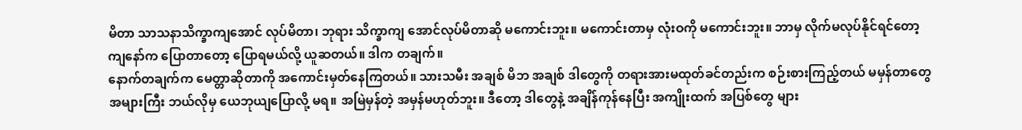မိတာ သာသနာသိက္ခာကျအောင် လုပ်မိတာ၊ ဘုရား သိက္ခာကျ အောင်လုပ်မိတာဆို မကောင်းဘူး။ မကောင်းတာမှ လုံးဝကို မကောင်းဘူး။ ဘာမှ လိုက်မလုပ်နိုင်ရင်တော့ ကျနော်က ပြောတာတော့ ပြောရမယ်လို့ ယူဆတယ်။ ဒါက တချက်။
နောက်တချက်က မေတ္တာဆိုတာကို အကောင်းမှတ်နေကြတယ်။ သားသမီး အချစ် မိဘ အချစ် ဒါတွေကို တရားအားမထုတ်ခင်တည်းက စဉ်းစားကြည့်တယ် မမှန်တာတွေ အများကြီး ဘယ်လိုမှ ယေဘုယျပြောလို့ မရ။ အမြဲမှန်တဲ့ အမှန်မဟုတ်ဘူး။ ဒီတော့ ဒါတွေနဲ့ အချိန်ကုန်နေပြီး အကျိုးထက် အပြစ်တွေ များ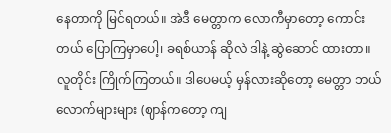နေတာကို မြင်ရတယ်။ အဲဒီ မေတ္တာက လောကီမှာတော့ ကောင်းတယ် ပြောကြမှာပေါ့၊ ခရစ်ယာန် ဆိုလဲ ဒါနဲ့ ဆွဲဆောင် ထားတာ။ လူတိုင်း ကြိုက်ကြတယ်။ ဒါပေမယ့် မှန်လားဆိုတော့ မေတ္တာ ဘယ်လောက်များများ (ဈာန်ကတော့ ကျ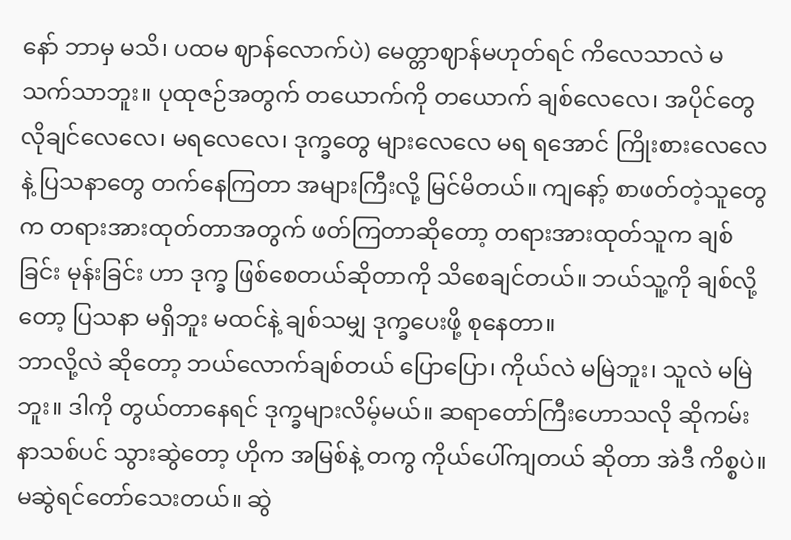နော် ဘာမှ မသိ၊ ပထမ ဈာန်လောက်ပဲ) မေတ္တာဈာန်မဟုတ်ရင် ကိလေသာလဲ မသက်သာဘူး။ ပုထုဇဉ်အတွက် တယောက်ကို တယောက် ချစ်လေလေ၊ အပိုင်တွေ လိုချင်လေလေ၊ မရလေလေ၊ ဒုက္ခတွေ များလေလေ မရ ရအောင် ကြိုးစားလေလေနဲ့ ပြသနာတွေ တက်နေကြတာ အများကြီးလို့ မြင်မိတယ်။ ကျနော့် စာဖတ်တဲ့သူတွေက တရားအားထုတ်တာအတွက် ဖတ်ကြတာဆိုတော့ တရားအားထုတ်သူက ချစ်ခြင်း မုန်းခြင်း ဟာ ဒုက္ခ ဖြစ်စေတယ်ဆိုတာကို သိစေချင်တယ်။ ဘယ်သူ့ကို ချစ်လို့တော့ ပြသနာ မရှိဘူး မထင်နဲ့ ချစ်သမျှ ဒုက္ခပေးဖို့ စုနေတာ။
ဘာလို့လဲ ဆိုတော့ ဘယ်လောက်ချစ်တယ် ပြောပြော၊ ကိုယ်လဲ မမြဲဘူး၊ သူလဲ မမြဲဘူး။ ဒါကို တွယ်တာနေရင် ဒုက္ခများလိမ့်မယ်။ ဆရာတော်ကြီးဟောသလို ဆိုကမ်းနာသစ်ပင် သွားဆွဲတော့ ဟိုက အမြစ်နဲ့ တကွ ကိုယ်ပေါ်ကျတယ် ဆိုတာ အဲဒီ ကိစ္စပဲ။ မဆွဲရင်တော်သေးတယ်။ ဆွဲ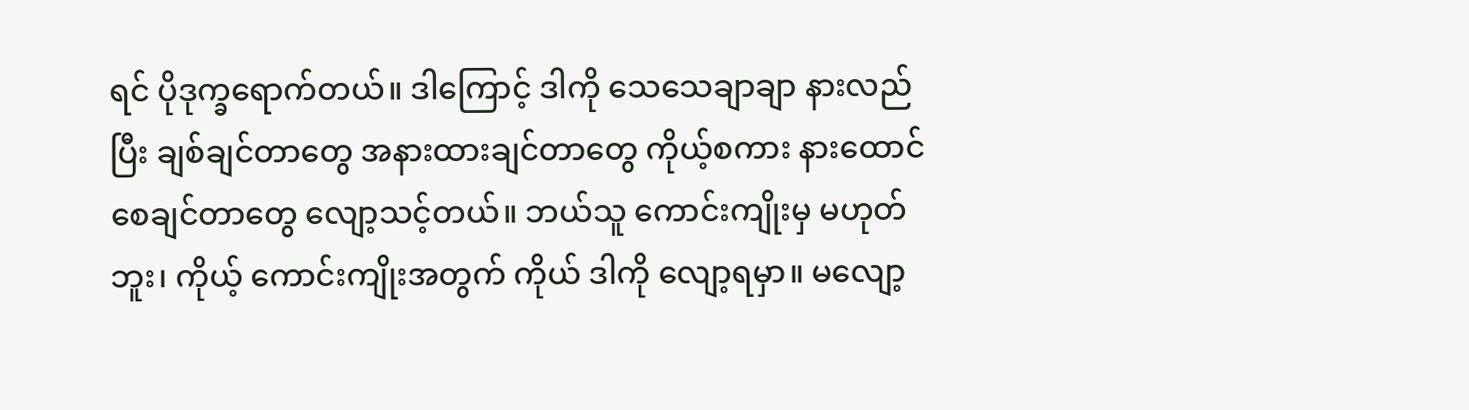ရင် ပိုဒုက္ခရောက်တယ်။ ဒါကြောင့် ဒါကို သေသေချာချာ နားလည်ပြီး ချစ်ချင်တာတွေ အနားထားချင်တာတွေ ကိုယ့်စကား နားထောင် စေချင်တာတွေ လျော့သင့်တယ်။ ဘယ်သူ ကောင်းကျိုးမှ မဟုတ်ဘူး၊ ကိုယ့် ကောင်းကျိုးအတွက် ကိုယ် ဒါကို လျော့ရမှာ။ မလျော့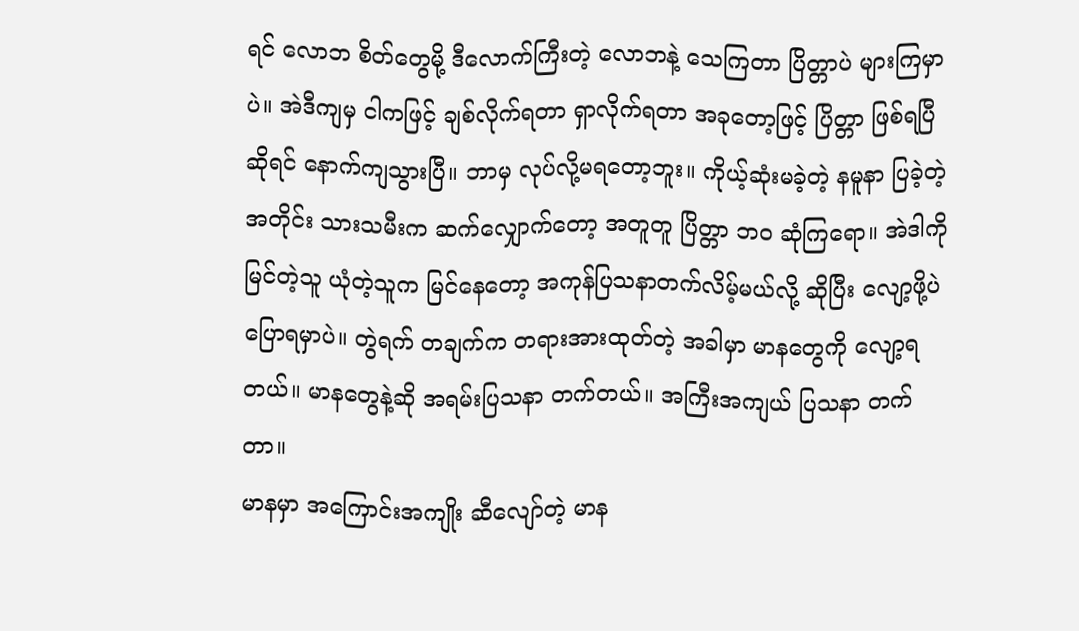ရင် လောဘ စိတ်တွေမို့ ဒီလောက်ကြီးတဲ့ လောဘနဲ့ သေကြတာ ပြိတ္တာပဲ များကြမှာပဲ။ အဲဒီကျမှ ငါကဖြင့် ချစ်လိုက်ရတာ ရှာလိုက်ရတာ အခုတော့ဖြင့် ပြိတ္တာ ဖြစ်ရပြီဆိုရင် နောက်ကျသွားပြီ။ ဘာမှ လုပ်လို့မရတော့ဘူး။ ကိုယ့်ဆုံးမခဲ့တဲ့ နမူနာ ပြခဲ့တဲ့အတိုင်း သားသမီးက ဆက်လျှောက်တော့ အတူတူ ပြိတ္တာ ဘဝ ဆုံကြရော။ အဲဒါကို မြင်တဲ့သူ ယုံတဲ့သူက မြင်နေတော့ အကုန်ပြသနာတက်လိမ့်မယ်လို့ ဆိုပြီး လျော့ဖို့ပဲ ပြောရမှာပဲ။ တွဲရက် တချက်က တရားအားထုတ်တဲ့ အခါမှာ မာနတွေကို လျော့ရတယ်။ မာနတွေနဲ့ဆို အရမ်းပြသနာ တက်တယ်။ အကြီးအကျယ် ပြသနာ တက်တာ။
မာနမှာ အကြောင်းအကျိုး ဆီလျော်တဲ့ မာန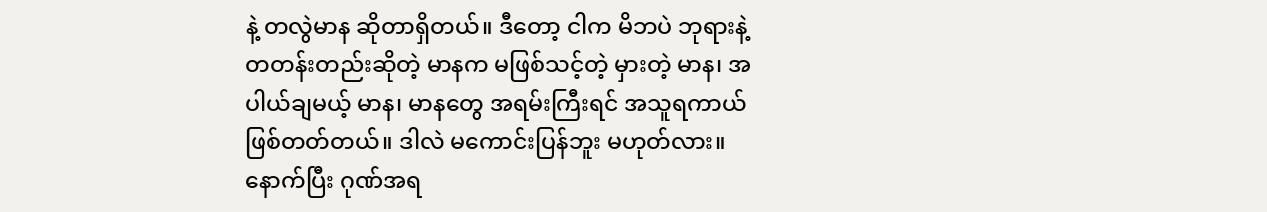နဲ့ တလွဲမာန ဆိုတာရှိတယ်။ ဒီတော့ ငါက မိဘပဲ ဘုရားနဲ့ တတန်းတည်းဆိုတဲ့ မာနက မဖြစ်သင့်တဲ့ မှားတဲ့ မာန၊ အပါယ်ချမယ့် မာန၊ မာနတွေ အရမ်းကြီးရင် အသူရကာယ် ဖြစ်တတ်တယ်။ ဒါလဲ မကောင်းပြန်ဘူး မဟုတ်လား။ နောက်ပြီး ဂုဏ်အရ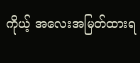ကိုယ့် အလေးအမြတ်ထားရ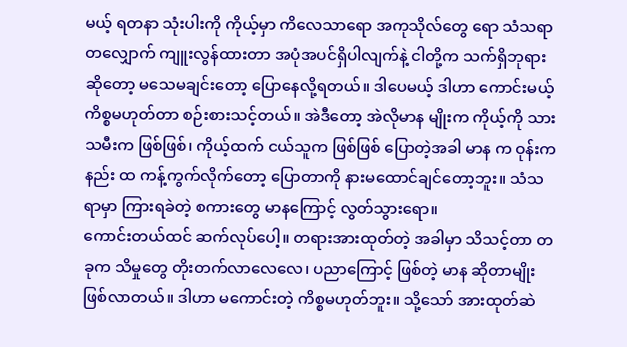မယ့် ရတနာ သုံးပါးကို ကိုယ့်မှာ ကိလေသာရော အကုသိုလ်တွေ ရော သံသရာ တလျှောက် ကျူးလွန်ထားတာ အပုံအပင်ရှိပါလျက်နဲ့ ငါတို့က သက်ရှိဘုရား ဆိုတော့ မသေမချင်းတော့ ပြောနေလို့ရတယ်။ ဒါပေမယ့် ဒါဟာ ကောင်းမယ့်ကိစ္စမဟုတ်တာ စဉ်းစားသင့်တယ်။ အဲဒီတော့ အဲလိုမာန မျိုးက ကိုယ့်ကို သားသမီးက ဖြစ်ဖြစ်၊ ကိုယ့်ထက် ငယ်သူက ဖြစ်ဖြစ် ပြောတဲ့အခါ မာန က ဝုန်းကနည်း ထ ကန့်ကွက်လိုက်တော့ ပြောတာကို နားမထောင်ချင်တော့ဘူး။ သံသရာမှာ ကြားရခဲတဲ့ စကားတွေ မာနကြောင့် လွတ်သွားရော။
ကောင်းတယ်ထင် ဆက်လုပ်ပေါ့။ တရားအားထုတ်တဲ့ အခါမှာ သိသင့်တာ တခုက သိမှုတွေ တိုးတက်လာလေလေ၊ ပညာကြောင့် ဖြစ်တဲ့ မာန ဆိုတာမျိုး ဖြစ်လာတယ်။ ဒါဟာ မကောင်းတဲ့ ကိစ္စမဟုတ်ဘူး။ သို့သော် အားထုတ်ဆဲ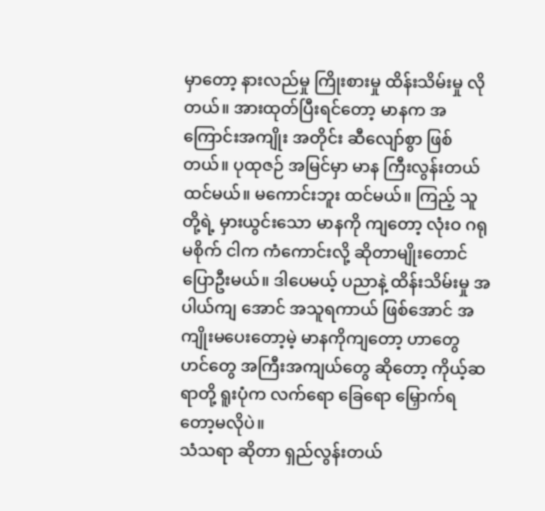မှာတော့ နားလည်မှု ကြိုးစားမှု ထိန်းသိမ်းမှု လိုတယ်။ အားထုတ်ပြီးရင်တော့ မာနက အကြောင်းအကျိုး အတိုင်း ဆီလျော်စွာ ဖြစ်တယ်။ ပုထုဇဉ် အမြင်မှာ မာန ကြီးလွန်းတယ် ထင်မယ်။ မကောင်းဘူး ထင်မယ်။ ကြည့် သူတို့ရဲ့ မှားယွင်းသော မာနကို ကျတော့ လုံးဝ ဂရုမစိုက် ငါက ကံကောင်းလို့ ဆိုတာမျိုးတောင် ပြောဦးမယ်။ ဒါပေမယ့် ပညာနဲ့ ထိန်းသိမ်းမှု အပါယ်ကျ အောင် အသူရကာယ် ဖြစ်အောင် အကျိုးမပေးတော့မဲ့ မာနကိုကျတော့ ဟာတွေ ဟင်တွေ အကြီးအကျယ်တွေ ဆိုတော့ ကိုယ့်ဆရာတို့ ရူးပုံက လက်ရော ခြေရော မြှောက်ရတော့မလိုပဲ။
သံသရာ ဆိုတာ ရှည်လွန်းတယ်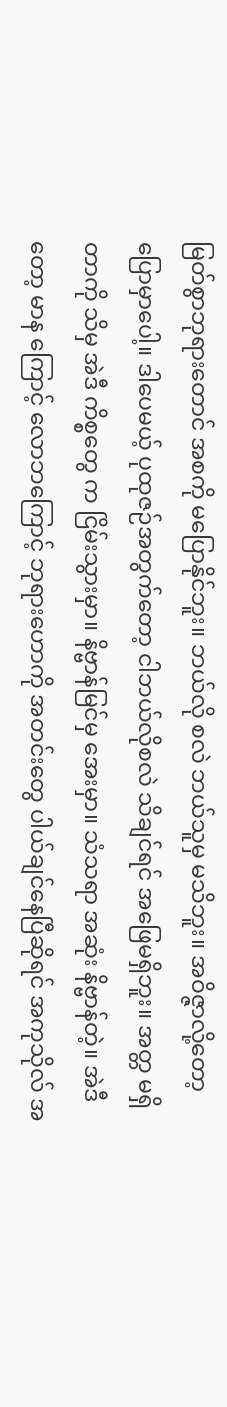မြတ်စွာဘုရားတောင် အစကို မပြောနိုင်ဘူး။ ဘယ်လို စလဲ ဘယ်သူမှ မသိဘူး။ အဝိဇ္ဇာလို့တော့ ပြောမှာပေါ့။ ဒါပေမယ့် ပုထုဇဉ်အတွက်တော့ ငါဘယ်လိုစလဲ သိချင်ရင် အဖြေမရှိဘူး။ အတ္တ မရှိတာကို သိမှ အဲဒီ ကိစ္စတွေ က ငြိမ်းသွားမှာ။ နိဗ္ဗာန်မြင်မှ အေးမှာ။ သံသရာ အဆုံး နိဗ္ဗာန်တဲ့။ အဲဒီတော့ မာန ကြောင့် လောဘကြောင့် ဘုရားဟောကို အတင်းတွေ ပါယ်ချင်နေပြီဆိုရင် အကုသိုလ် အ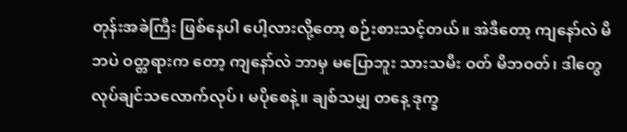တုန်းအခဲကြီး ဖြစ်နေပါ ပေါ့လားလို့တော့ စဉ်းစားသင့်တယ်။ အဲဒီတော့ ကျနော်လဲ မိဘပဲ ဝတ္တရားက တော့ ကျနော်လဲ ဘာမှ မပြောဘူး သားသမီး ဝတ် မိဘဝတ်၊ ဒါတွေ လုပ်ချင်သလောက်လုပ်၊ မပိုစေနဲ့။ ချစ်သမျှ တနေ့ ဒုက္ခ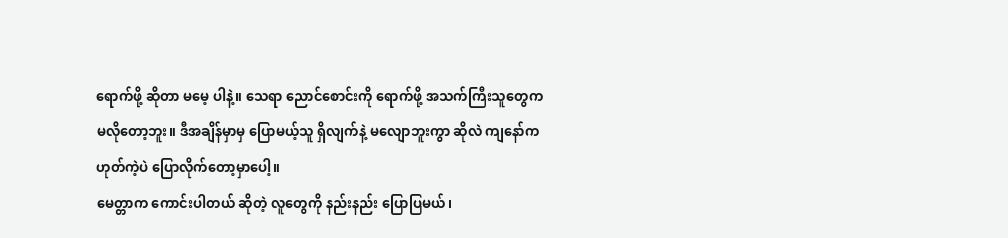ရောက်ဖို့ ဆိုတာ မမေ့ ပါနဲ့။ သေရာ ညောင်စောင်းကို ရောက်ဖို့ အသက်ကြီးသူတွေက မလိုတော့ဘူး။ ဒီအချိန်မှာမှ ပြောမယ့်သူ ရှိလျက်နဲ့ မလျောဘူးကွာ ဆိုလဲ ကျနော်က ဟုတ်ကဲ့ပဲ ပြောလိုက်တော့မှာပေါ့။
မေတ္တာက ကောင်းပါတယ် ဆိုတဲ့ လူတွေကို နည်းနည်း ပြောပြမယ်၊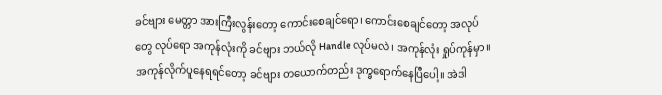ခင်ဗျား မေတ္တာ အားကြီးလွန်းတော့ ကောင်းစေချင်ရော၊ ကောင်းစေချင်တော့ အလုပ်တွေ လုပ်ရော အကုန်လုံးကို ခင်ဗျား ဘယ်လို Handle လုပ်မလဲ၊ အကုန်လုံး ရှုပ်ကုန်မှာ။ အကုန်လိုက်ပူနေရရင်တော့ ခင်ဗျား တယောက်တည်း ဒုက္ခရောက်နေပြီပေါ့။ အဲဒါ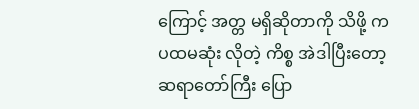ကြောင့် အတ္တ မရှိဆိုတာကို သိဖို့ က ပထမဆုံး လိုတဲ့ ကိစ္စ အဲဒါပြီးတော့ ဆရာတော်ကြီး ပြော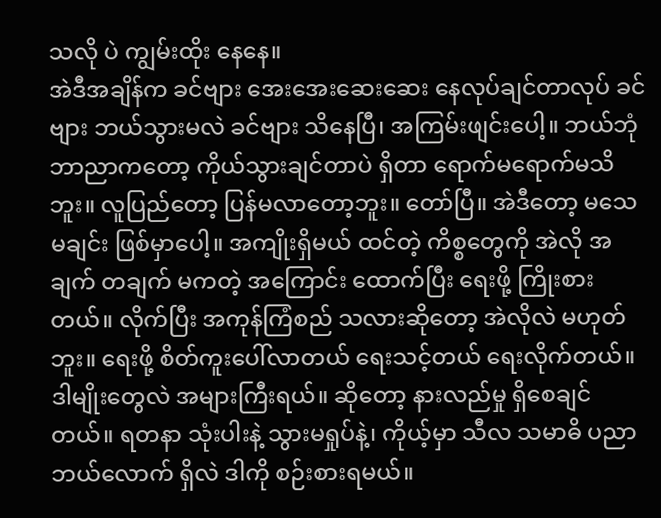သလို ပဲ ကျွမ်းထိုး နေနေ။
အဲဒီအချိန်က ခင်ဗျား အေးအေးဆေးဆေး နေလုပ်ချင်တာလုပ် ခင်ဗျား ဘယ်သွားမလဲ ခင်ဗျား သိနေပြီ၊ အကြမ်းဖျင်းပေါ့။ ဘယ်ဘုံဘာညာကတော့ ကိုယ်သွားချင်တာပဲ ရှိတာ ရောက်မရောက်မသိဘူး။ လူပြည်တော့ ပြန်မလာတော့ဘူး။ တော်ပြီ။ အဲဒီတော့ မသေမချင်း ဖြစ်မှာပေါ့။ အကျိုးရှိမယ် ထင်တဲ့ ကိစ္စတွေကို အဲလို အချက် တချက် မကတဲ့ အကြောင်း ထောက်ပြီး ရေးဖို့ ကြိုးစားတယ်။ လိုက်ပြီး အကုန်ကြံစည် သလားဆိုတော့ အဲလိုလဲ မဟုတ်ဘူး။ ရေးဖို့ စိတ်ကူးပေါ်လာတယ် ရေးသင့်တယ် ရေးလိုက်တယ်။ ဒါမျိုးတွေလဲ အများကြီးရယ်။ ဆိုတော့ နားလည်မှု ရှိစေချင်တယ်။ ရတနာ သုံးပါးနဲ့ သွားမရှုပ်နဲ့၊ ကိုယ့်မှာ သီလ သမာဓိ ပညာ ဘယ်လောက် ရှိလဲ ဒါကို စဉ်းစားရမယ်။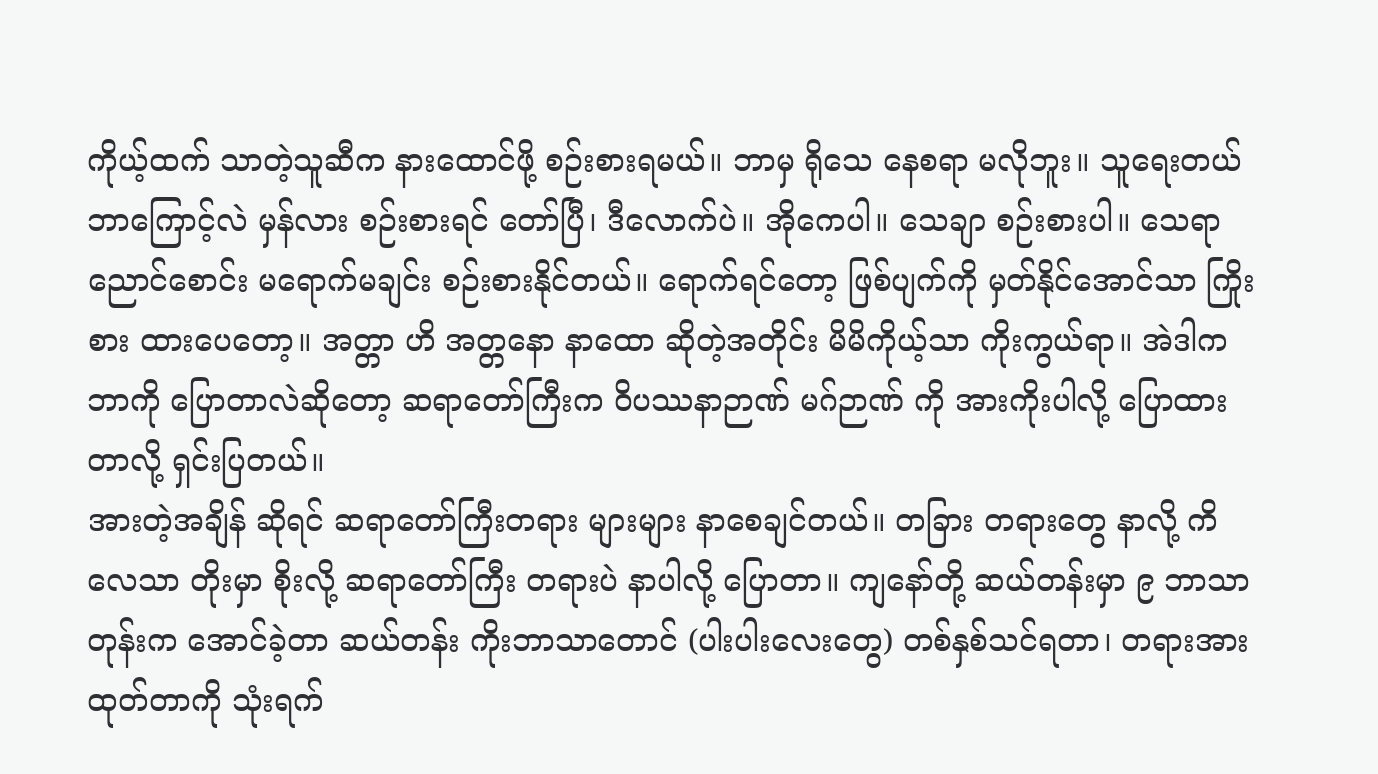ကိုယ့်ထက် သာတဲ့သူဆီက နားထောင်ဖို့ စဉ်းစားရမယ်။ ဘာမှ ရိုသေ နေစရာ မလိုဘူး။ သူရေးတယ် ဘာကြောင့်လဲ မှန်လား စဉ်းစားရင် တော်ပြီ၊ ဒီလောက်ပဲ။ အိုကေပါ။ သေချာ စဉ်းစားပါ။ သေရာ ညောင်စောင်း မရောက်မချင်း စဉ်းစားနိုင်တယ်။ ရောက်ရင်တော့ ဖြစ်ပျက်ကို မှတ်နိုင်အောင်သာ ကြိုးစား ထားပေတော့။ အတ္တာ ဟိ အတ္တနော နာထော ဆိုတဲ့အတိုင်း မိမိကိုယ့်သာ ကိုးကွယ်ရာ။ အဲဒါက ဘာကို ပြောတာလဲဆိုတော့ ဆရာတော်ကြီးက ဝိပဿနာဉာဏ် မဂ်ဉာဏ် ကို အားကိုးပါလို့ ပြောထားတာလို့ ရှင်းပြတယ်။
အားတဲ့အချိန် ဆိုရင် ဆရာတော်ကြီးတရား များများ နာစေချင်တယ်။ တခြား တရားတွေ နာလို့ ကိလေသာ တိုးမှာ စိုးလို့ ဆရာတော်ကြီး တရားပဲ နာပါလို့ ပြောတာ။ ကျနော်တို့ ဆယ်တန်းမှာ ၉ ဘာသာ တုန်းက အောင်ခဲ့တာ ဆယ်တန်း ကိုးဘာသာတောင် (ပါးပါးလေးတွေ) တစ်နှစ်သင်ရတာ၊ တရားအားထုတ်တာကို သုံးရက်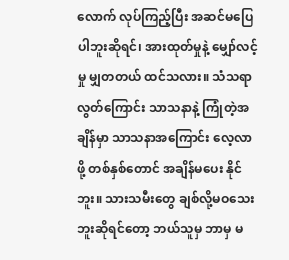လောက် လုပ်ကြည့်ပြီး အဆင်မပြေပါဘူးဆိုရင်၊ အားထုတ်မှုနဲ့ မျှော်လင့်မှု မျှတတယ် ထင်သလား။ သံသရာလွတ်ကြောင်း သာသနာနဲ့ ကြုံတဲ့အချိန်မှာ သာသနာအကြောင်း လေ့လာဖို့ တစ်နှစ်တောင် အချိန်မပေး နိုင်ဘူး။ သားသမီးတွေ ချစ်လို့မဝသေးဘူးဆိုရင်တော့ ဘယ်သူမှ ဘာမှ မ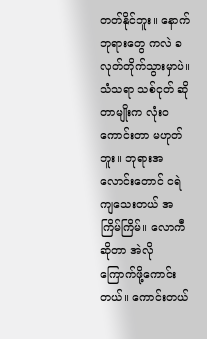တတ်နိုင်ဘူး။ နောက် ဘုရားတွေ ကလဲ ခလုတ်တိုက်သွားမှာပဲ။ သံသရာ သစ်ငုတ် ဆိုတာမျိုးက လုံးဝ ကောင်းတာ မဟုတ်ဘူး။ ဘုရားအလောင်းတောင် ငရဲ ကျသေးတယ် အကြိမ်ကြိမ်။ လောကီဆိုတာ အဲလို ကြောက်ဖို့ကောင်းတယ်။ ကောင်းတယ်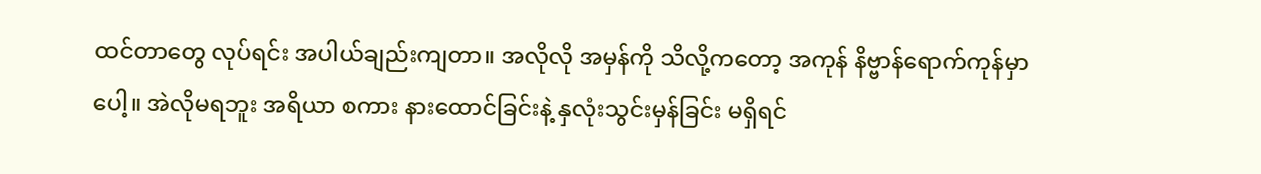ထင်တာတွေ လုပ်ရင်း အပါယ်ချည်းကျတာ။ အလိုလို အမှန်ကို သိလို့ကတော့ အကုန် နိဗ္ဗာန်ရောက်ကုန်မှာပေါ့။ အဲလိုမရဘူး အရိယာ စကား နားထောင်ခြင်းနဲ့ နှလုံးသွင်းမှန်ခြင်း မရှိရင်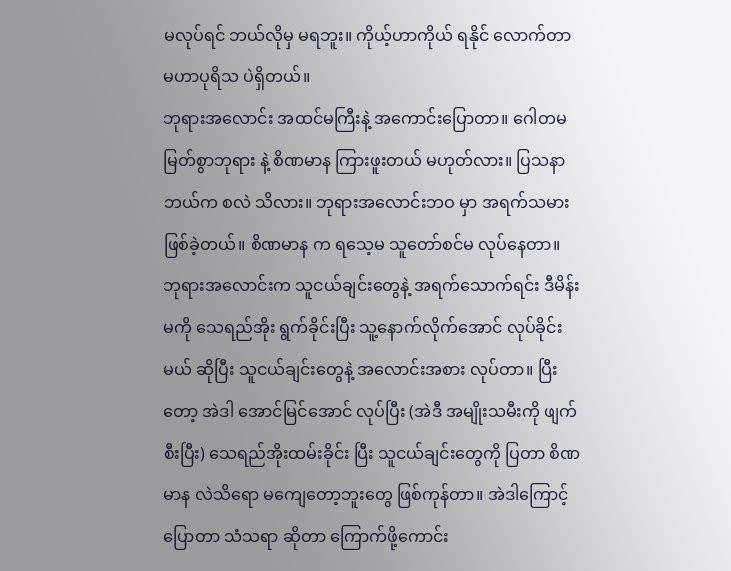မလုပ်ရင် ဘယ်လိုမှ မရဘူး။ ကိုယ့်ဟာကိုယ် ရနိုင် လောက်တာ မဟာပုရိသ ပဲရှိတယ်။
ဘုရားအလောင်း အထင်မကြီးနဲ့ အကောင်းပြောတာ။ ဂေါတမ မြတ်စွာဘုရား နဲ့ စိဏမာန ကြားဖူးတယ် မဟုတ်လား။ ပြသနာ ဘယ်က စလဲ သိလား။ ဘုရားအလောင်းဘဝ မှာ အရက်သမား ဖြစ်ခဲ့တယ်။ စိဏမာန က ရသေ့မ သူတော်စင်မ လုပ်နေတာ။ ဘုရားအလောင်းက သူငယ်ချင်းတွေနဲ့ အရက်သောက်ရင်း ဒီမိန်းမကို သေရည်အိုး ရွက်ခိုင်းပြီး သူ့နောက်လိုက်အောင် လုပ်ခိုင်းမယ် ဆိုပြီး သူငယ်ချင်းတွေနဲ့ အလောင်းအစား လုပ်တာ။ ပြီးတော့ အဲဒါ အောင်မြင်အောင် လုပ်ပြီး (အဲဒီ အမျိုးသမီးကို ဖျက်စီးပြီး) သေရည်အိုးထမ်းခိုင်း ပြီး သူငယ်ချင်းတွေကို ပြတာ စိဏမာန လဲသိရော မကျေတော့ဘူးတွေ ဖြစ်ကုန်တာ။ အဲဒါကြောင့် ပြောတာ သံသရာ ဆိုတာ ကြောက်ဖို့ကောင်း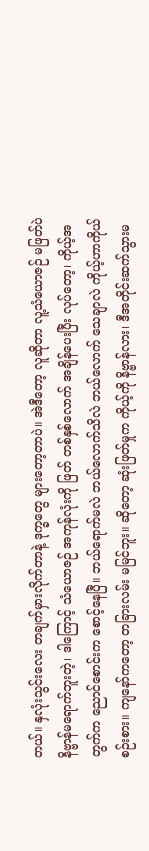တယ်။ နှလုံးသွင်းလေး တချက်မှားလိုက်တာနဲ့ ဒုက္ခတွေ များတော့တာပဲ။ အဲဒီတော့ လူဆိုတာ လူ့သံယောဇဉ် မဖြတ်ပဲ နိဗ္ဗာန်မရောက်ဘူးတဲ့၊ ဒါကြောင့် သံယောဇဉ် အကုန်လုံးကို ဖြတ် တစ်နှစ်လောက် အချိန်ပေးပြီး လုပ်တော့၊ ကိုယ့်အတွက်က ညောင်စောင်းက စောင့်နေပြီ။ ဘယ်ရောက်မလဲ ဘယ်လောက်သိလဲ ဘယ်လောက် သေချာလဲ ကိုယ့်ဟာကိုယ် စဉ်းစား။ ကျနော်ကတော့ တခြားလမ်း မမြင်ဘူး။ ဆိုတော့ ဆုံးဖြတ်မှုက ကိုယ့်ကို နိဗ္ဗာန်လား၊ ဒီအတိုင်းဆက်သွားမ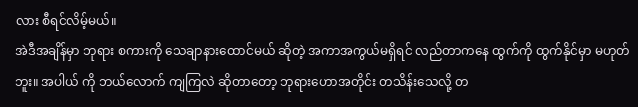လား စီရင်လိမ့်မယ်။
အဲဒီအချိန်မှာ ဘုရား စကားကို သေချာနားထောင်မယ် ဆိုတဲ့ အကာအကွယ်မရှိရင် လည်တာကနေ ထွက်ကို ထွက်နိုင်မှာ မဟုတ်ဘူး။ အပါယ် ကို ဘယ်လောက် ကျကြလဲ ဆိုတာတော့ ဘုရားဟောအတိုင်း တသိန်းသေလို့ တ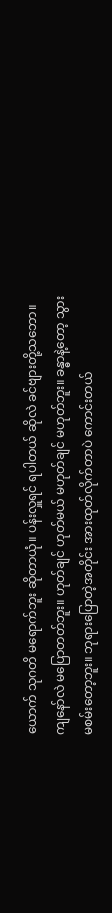ယောက် သုဂတိ မရောက်ဘူး ဆိုတာယုံ။ ပန်းလှူရင် ရပါတယ် ဆိုလဲ ခင်ဗျားတို့သဘော။ ကျနော်လဲ မပြောတတ်ဘူး။ ဟုတ်ချင် ဟုတ်မယ် မဟုတ်ချင် မဟုတ်ဘူး။ ခန္ဓာနဲ့တော့ သွားမစမ်းတော့ဘူး။ ဘုရားပြောတဲ့အတိုင်း အားထုတ်လိုက်တာပဲ ကောင်းတယ်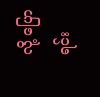လို့ ပြောရင်း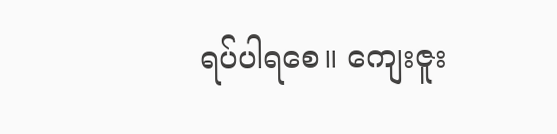ရပ်ပါရစေ။ ကျေးဇူး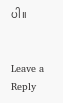ပါ။


Leave a Reply